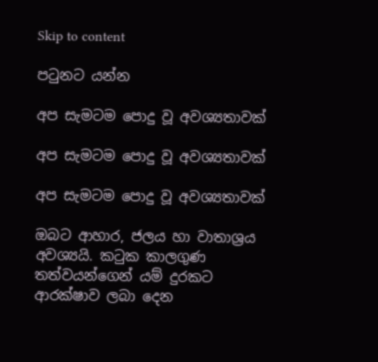Skip to content

පටුනට යන්න

අප සැමටම පොදු වූ අවශ්‍යතාවක්

අප සැමටම පොදු වූ අවශ්‍යතාවක්

අප සැමටම පොදු වූ අවශ්‍යතාවක්

ඔබට ආහාර, ජලය හා වාතාශ්‍රය අවශ්‍යයි. කටුක කාලගුණ තත්වයන්ගෙන් යම් දුරකට ආරක්ෂාව ලබා දෙන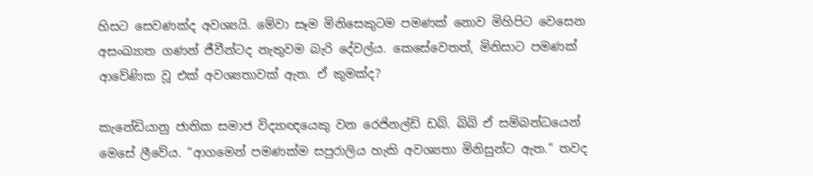හිසට සෙවණක්ද අවශ්‍යයි. මේවා සෑම මිනිසෙකුටම පමණක් නොව මිහිපිට වෙසෙන අසංඛ්‍යාත ගණන් ජීවීන්ටද නැතුවම බැරි දේවල්ය. කෙසේවෙතත්, මිනිසාට පමණක් ආවේණික වූ එක් අවශ්‍යතාවක් ඇත. ඒ කුමක්ද?

කැනේඩියානු ජාතික සමාජ විද්‍යාඥයෙකු වන රෙජිනල්ඩ් ඩබ්. බිබි ඒ සම්බන්ධයෙන් මෙසේ ලීවේය. “ආගමෙන් පමණක්ම සපුරාලිය හැකි අවශ්‍යතා මිනිසුන්ට ඇත.” තවද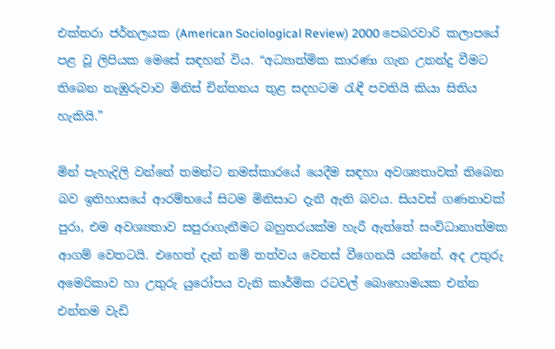එක්තරා ජර්නලයක (American Sociological Review) 2000 පෙබරවාරි කලාපයේ පළ වූ ලිපියක මෙසේ සඳහන් විය. “අධ්‍යාත්මික කාරණා ගැන උනන්දු වීමට තිබෙන නැඹුරුවාව මිනිස් චින්තනය තුළ සදහටම රැඳී පවතියි කියා සිතිය හැකියි.”

මින් පැහැදිලි වන්නේ තමන්ට නමස්කාරයේ යෙදීම සඳහා අවශ්‍යතාවක් තිබෙන බව ඉතිහාසයේ ආරම්භයේ සිටම මිනිසාට දැනී ඇති බවය. සියවස් ගණනාවක් පුරා, එම අවශ්‍යතාව සපුරාගැනීමට බහුතරයක්ම හැරී ඇත්තේ සංවිධානාත්මක ආගම් වෙතටයි. එහෙත් දැන් නම් තත්වය වෙනස් වීගෙනයි යන්නේ. අද උතුරු අමෙරිකාව හා උතුරු යුරෝපය වැනි කාර්මික රටවල් බොහොමයක එන්න එන්නම වැඩි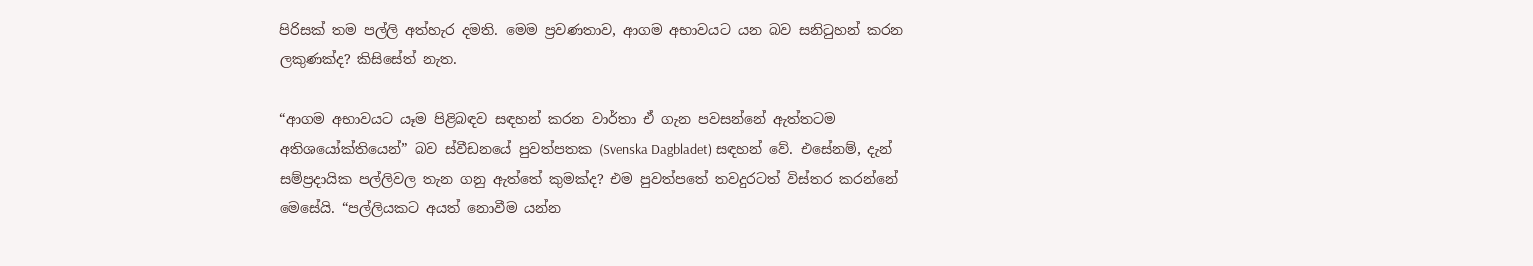පිරිසක් තම පල්ලි අත්හැර දමති. මෙම ප්‍රවණතාව, ආගම අභාවයට යන බව සනිටුහන් කරන ලකුණක්ද? කිසිසේත් නැත.

“ආගම අභාවයට යෑම පිළිබඳව සඳහන් කරන වාර්තා ඒ ගැන පවසන්නේ ඇත්තටම අතිශයෝක්තියෙන්” බව ස්වීඩනයේ පුවත්පතක (Svenska Dagbladet) සඳහන් වේ. එසේනම්, දැන් සම්ප්‍රදායික පල්ලිවල තැන ගනු ඇත්තේ කුමක්ද? එම පුවත්පතේ තවදුරටත් විස්තර කරන්නේ මෙසේයි. “පල්ලියකට අයත් නොවීම යන්න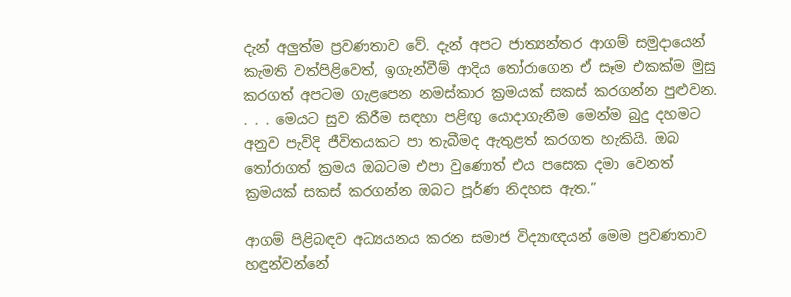දැන් අලුත්ම ප්‍රවණතාව වේ. දැන් අපට ජාත්‍යන්තර ආගම් සමුදායෙන් කැමති වත්පිළිවෙත්, ඉගැන්වීම් ආදිය තෝරාගෙන ඒ සෑම එකක්ම මුසු කරගත් අපටම ගැළපෙන නමස්කාර ක්‍රමයක් සකස් කරගන්න පුළුවන. . . . මෙයට සුව කිරීම සඳහා පළිඟු යොදාගැනීම මෙන්ම බුදු දහමට අනුව පැවිදි ජීවිතයකට පා තැබීමද ඇතුළත් කරගත හැකියි. ඔබ තෝරාගත් ක්‍රමය ඔබටම එපා වුණොත් එය පසෙක දමා වෙනත් ක්‍රමයක් සකස් කරගන්න ඔබට පූර්ණ නිදහස ඇත.”

ආගම් පිළිබඳව අධ්‍යයනය කරන සමාජ විද්‍යාඥයන් මෙම ප්‍රවණතාව හඳුන්වන්නේ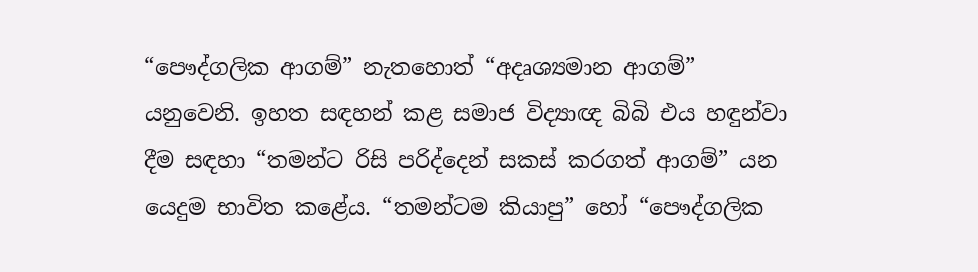“පෞද්ගලික ආගම්” නැතහොත් “අදෘශ්‍යමාන ආගම්” යනුවෙනි. ඉහත සඳහන් කළ සමාජ විද්‍යාඥ බිබි එය හඳුන්වා දීම සඳහා “තමන්ට රිසි පරිද්දෙන් සකස් කරගත් ආගම්” යන යෙදුම භාවිත කළේය. “තමන්ටම කියාපු” හෝ “පෞද්ගලික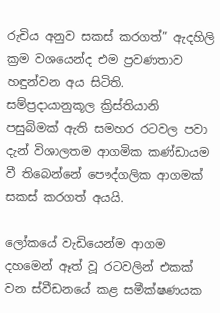රුචිය අනුව සකස් කරගත්” ඇදහිලි ක්‍රම වශයෙන්ද එම ප්‍රවණතාව හඳුන්වන අය සිටිති. සම්ප්‍රදායානුකූල ක්‍රිස්තියානි පසුබිමක් ඇති සමහර රටවල පවා දැන් විශාලතම ආගමික කණ්ඩායම වී තිබෙන්නේ පෞද්ගලික ආගමක් සකස් කරගත් අයයි.

ලෝකයේ වැඩියෙන්ම ආගම දහමෙන් ඈත් වූ රටවලින් එකක් වන ස්වීඩනයේ කළ සමීක්ෂණයක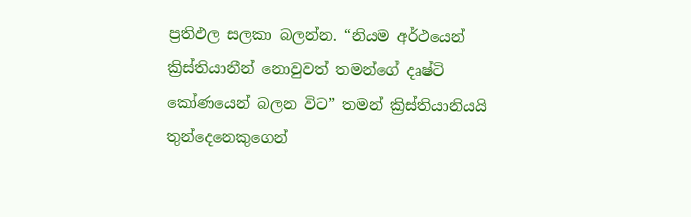ප්‍රතිඵල සලකා බලන්න. “නියම අර්ථයෙන් ක්‍රිස්තියානීන් නොවුවත් තමන්ගේ දෘෂ්ටි කෝණයෙන් බලන විට” තමන් ක්‍රිස්තියානියයි තුන්දෙනෙකුගෙන්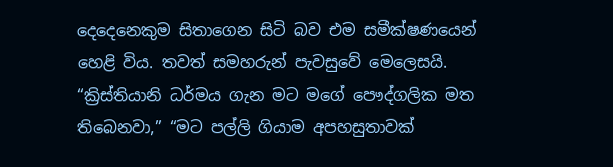දෙදෙනෙකුම සිතාගෙන සිටි බව එම සමීක්ෂණයෙන් හෙළි විය. තවත් සමහරුන් පැවසුවේ මෙලෙසයි. “ක්‍රිස්තියානි ධර්මය ගැන මට මගේ පෞද්ගලික මත තිබෙනවා,” “මට පල්ලි ගියාම අපහසුතාවක්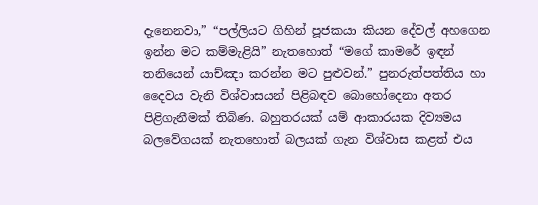දැනෙනවා,” “පල්ලියට ගිහින් පූජකයා කියන දේවල් අහගෙන ඉන්න මට කම්මැළියි” නැතහොත් “මගේ කාමරේ ඉඳන් තනියෙන් යාච්ඤා කරන්න මට පුළුවන්.” පුනරුත්පත්තිය හා දෛවය වැනි විශ්වාසයන් පිළිබඳව බොහෝදෙනා අතර පිළිගැනීමක් තිබිණ. බහුතරයක් යම් ආකාරයක දිව්‍යමය බලවේගයක් නැතහොත් බලයක් ගැන විශ්වාස කළත් එය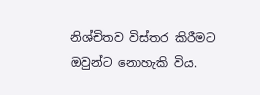නිශ්චිතව විස්තර කිරීමට ඔවුන්ට නොහැකි විය.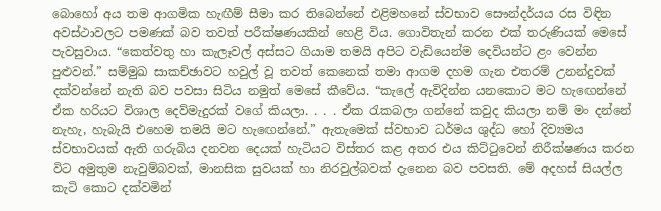බොහෝ අය තම ආගමික හැඟීම් සීමා කර තිබෙන්නේ එළිමහනේ ස්වභාව සෞන්දර්යය රස විඳින අවස්ථාවලට පමණක් බව තවත් පරීක්ෂණයකින් හෙළි විය. ගොවිතැන් කරන එක් තරුණියක් මෙසේ පැවසුවාය. “කෙත්වතු හා කැලෑවල් අස්සට ගියාම තමයි අපිට වැඩියෙන්ම දෙවියන්ට ළං වෙන්න පුළුවන්.” සම්මුඛ සාකච්ඡාවට හවුල් වූ තවත් කෙනෙක් තමා ආගම දහම ගැන එතරම් උනන්දුවක් දක්වන්නේ නැති බව පවසා සිටිය නමුත් මෙසේ කීවේය. “කැලේ ඇවිදින්න යනකොට මට හැඟෙන්නේ ඒක හරියට විශාල දෙව්මැදුරක් වගේ කියලා. . . . ඒක රැකබලා ගන්නේ කවුද කියලා නම් මං දන්නේ නැහැ, හැබැයි එහෙම තමයි මට හැඟෙන්නේ.” ඇතැමෙක් ස්වභාව ධර්මය ශුද්ධ හෝ දිව්‍යමය ස්වභාවයක් ඇති ගරුබිය දනවන දෙයක් හැටියට විස්තර කළ අතර එය කිට්ටුවෙන් නිරීක්ෂණය කරන විට අමුතුම නැවුම්බවක්, මානසික සුවයක් හා නිරවුල්බවක් දැනෙන බව පවසති. මේ අදහස් සියල්ල කැටි කොට දක්වමින්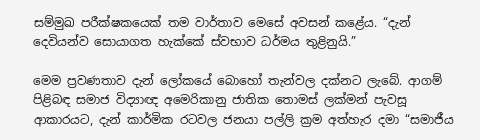සම්මුඛ පරීක්ෂකයෙක් තම වාර්තාව මෙසේ අවසන් කළේය. “දැන් දෙවියන්ව සොයාගත හැක්කේ ස්වභාව ධර්මය තුළිනුයි.”

මෙම ප්‍රවණතාව දැන් ලෝකයේ බොහෝ තැන්වල දක්නට ලැබේ. ආගම් පිළිබඳ සමාජ විද්‍යාඥ අමෙරිකානු ජාතික තොමස් ලක්මන් පැවසූ ආකාරයට, දැන් කාර්මික රටවල ජනයා පල්ලි ක්‍රම අත්හැර දමා “සමාජීය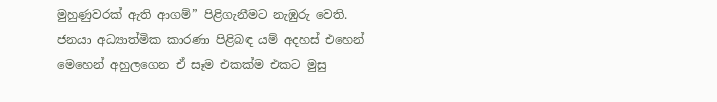මුහුණුවරක් ඇති ආගම්” පිළිගැනීමට නැඹුරු වෙති. ජනයා අධ්‍යාත්මික කාරණා පිළිබඳ යම් අදහස් එහෙන් මෙහෙන් අහුලගෙන ඒ සෑම එකක්ම එකට මුසු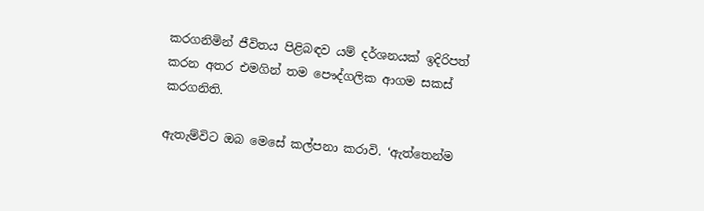කරගනිමින් ජීවිතය පිළිබඳව යම් දර්ශනයක් ඉදිරිපත් කරන අතර එමගින් තම පෞද්ගලික ආගම සකස් කරගනිති.

ඇතැම්විට ඔබ මෙසේ කල්පනා කරාවි. ‘ඇත්තෙන්ම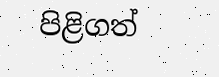පිළිගත්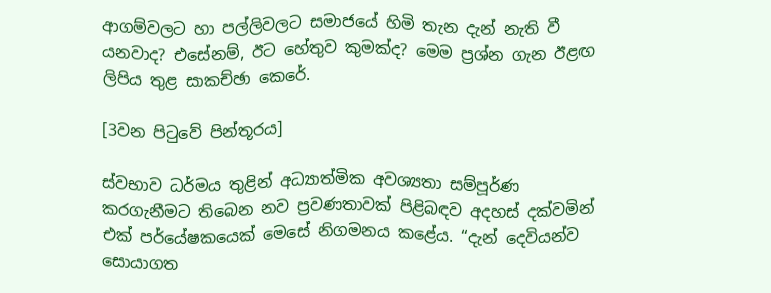ආගම්වලට හා පල්ලිවලට සමාජයේ හිමි තැන දැන් නැති වී යනවාද? එසේනම්, ඊට හේතුව කුමක්ද? මෙම ප්‍රශ්න ගැන ඊළඟ ලිපිය තුළ සාකච්ඡා කෙරේ.

[3වන පිටුවේ පින්තූරය]

ස්වභාව ධර්මය තුළින් අධ්‍යාත්මික අවශ්‍යතා සම්පූර්ණ කරගැනීමට තිබෙන නව ප්‍රවණතාවක් පිළිබඳව අදහස් දක්වමින් එක් පර්යේෂකයෙක් මෙසේ නිගමනය කළේය. “දැන් දෙවියන්ව සොයාගත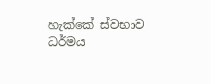හැක්කේ ස්වභාව ධර්මය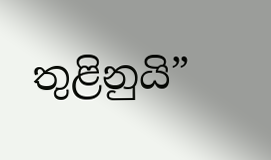තුළිනුයි”